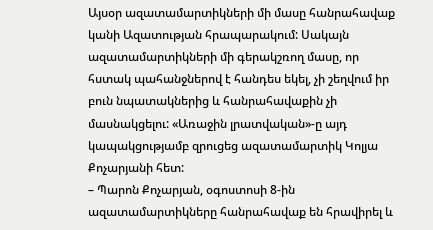Այսօր ազատամարտիկների մի մասը հանրահավաք կանի Ազատության հրապարակում: Սակայն ազատամարտիկների մի գերակշռող մասը, որ հստակ պահանջներով է հանդես եկել, չի շեղվում իր բուն նպատակներից և հանրահավաքին չի մասնակցելու: «Առաջին լրատվական»-ը այդ կապակցությամբ զրուցեց ազատամարտիկ Կոլյա Քոչարյանի հետ:
– Պարոն Քոչարյան, օգոստոսի 8-ին ազատամարտիկները հանրահավաք են հրավիրել և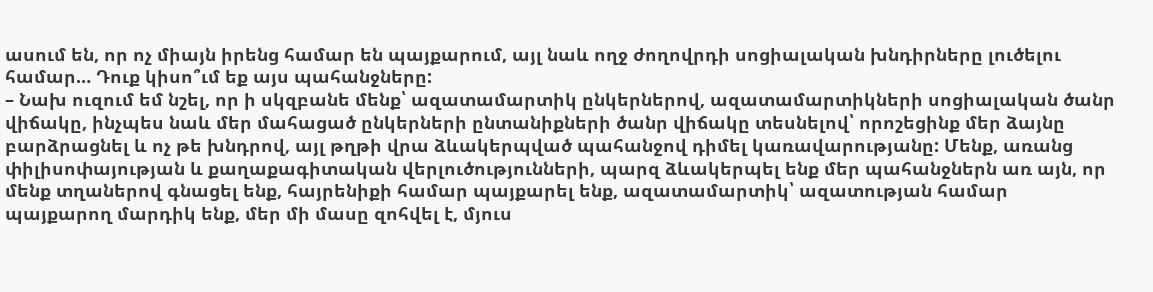ասում են, որ ոչ միայն իրենց համար են պայքարում, այլ նաև ողջ ժողովրդի սոցիալական խնդիրները լուծելու համար… Դուք կիսո՞ւմ եք այս պահանջները:
– Նախ ուզում եմ նշել, որ ի սկզբանե մենք՝ ազատամարտիկ ընկերներով, ազատամարտիկների սոցիալական ծանր վիճակը, ինչպես նաև մեր մահացած ընկերների ընտանիքների ծանր վիճակը տեսնելով՝ որոշեցինք մեր ձայնը բարձրացնել և ոչ թե խնդրով, այլ թղթի վրա ձևակերպված պահանջով դիմել կառավարությանը: Մենք, առանց փիլիսոփայության և քաղաքագիտական վերլուծությունների, պարզ ձևակերպել ենք մեր պահանջներն առ այն, որ մենք տղաներով գնացել ենք, հայրենիքի համար պայքարել ենք, ազատամարտիկ՝ ազատության համար պայքարող մարդիկ ենք, մեր մի մասը զոհվել է, մյուս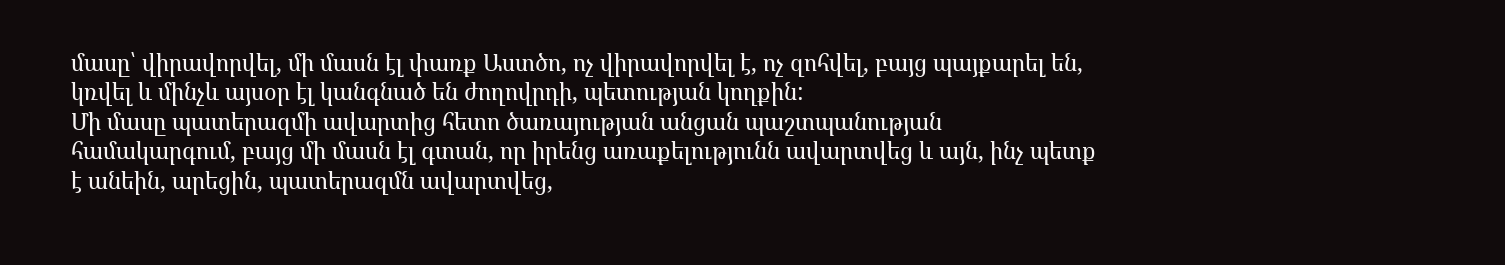մասը՝ վիրավորվել, մի մասն էլ փառք Աստծո, ոչ վիրավորվել է, ոչ զոհվել, բայց պայքարել են, կռվել և մինչև այսօր էլ կանգնած են ժողովրդի, պետության կողքին:
Մի մասը պատերազմի ավարտից հետո ծառայության անցան պաշտպանության համակարգում, բայց մի մասն էլ գտան, որ իրենց առաքելությունն ավարտվեց և այն, ինչ պետք է անեին, արեցին, պատերազմն ավարտվեց,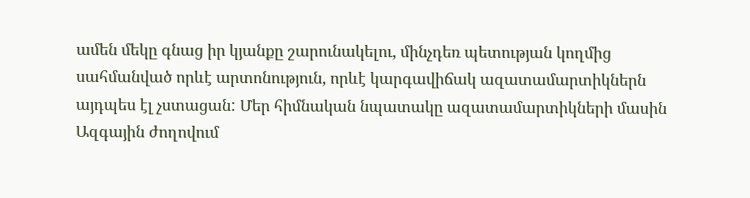ամեն մեկը գնաց իր կյանքը շարունակելու, մինչդեռ պետության կողմից սահմանված որևէ արտոնություն, որևէ կարգավիճակ ազատամարտիկներն այդպես էլ չստացան: Մեր հիմնական նպատակը ազատամարտիկների մասին Ազգային ժողովում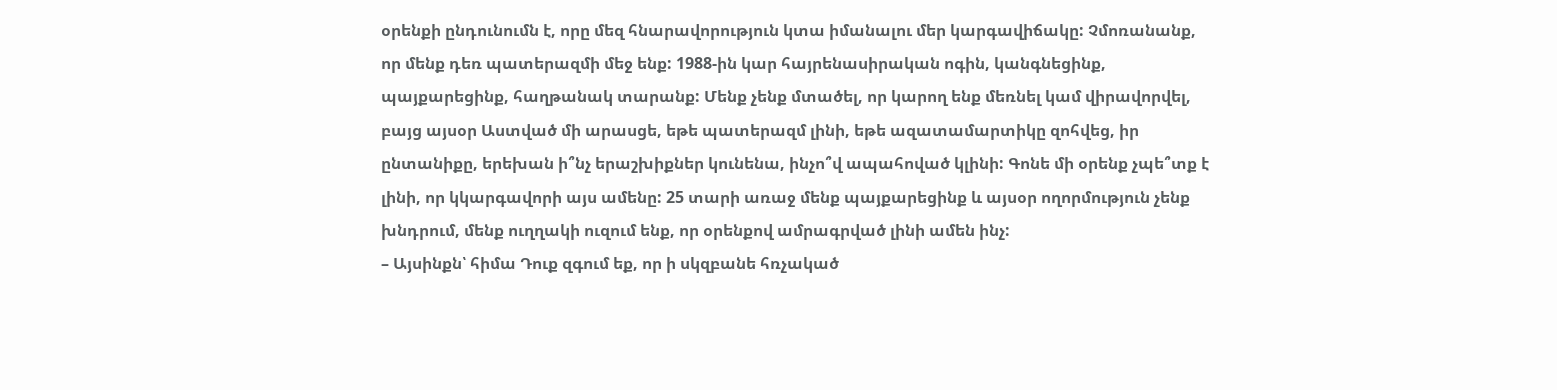օրենքի ընդունումն է, որը մեզ հնարավորություն կտա իմանալու մեր կարգավիճակը: Չմոռանանք, որ մենք դեռ պատերազմի մեջ ենք: 1988-ին կար հայրենասիրական ոգին, կանգնեցինք, պայքարեցինք, հաղթանակ տարանք: Մենք չենք մտածել, որ կարող ենք մեռնել կամ վիրավորվել, բայց այսօր Աստված մի արասցե, եթե պատերազմ լինի, եթե ազատամարտիկը զոհվեց, իր ընտանիքը, երեխան ի՞նչ երաշխիքներ կունենա, ինչո՞վ ապահոված կլինի: Գոնե մի օրենք չպե՞տք է լինի, որ կկարգավորի այս ամենը: 25 տարի առաջ մենք պայքարեցինք և այսօր ողորմություն չենք խնդրում, մենք ուղղակի ուզում ենք, որ օրենքով ամրագրված լինի ամեն ինչ:
– Այսինքն՝ հիմա Դուք զգում եք, որ ի սկզբանե հռչակած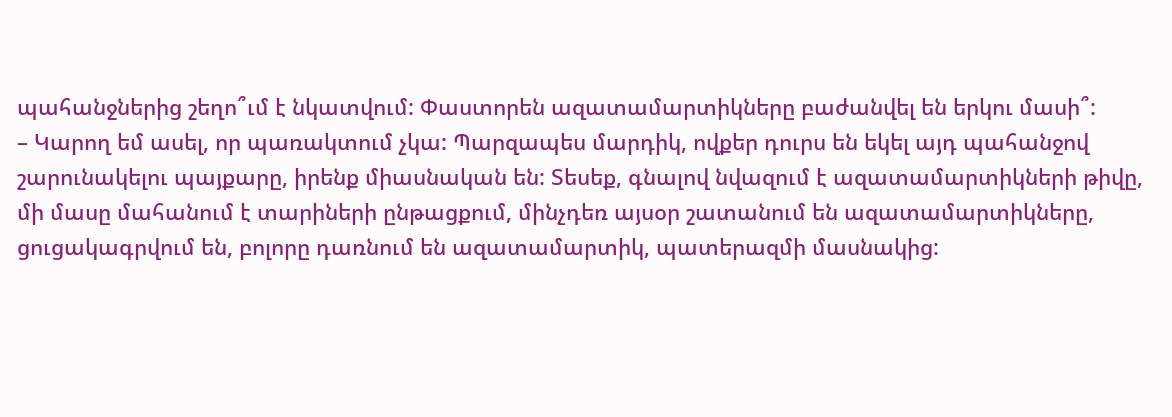պահանջներից շեղո՞ւմ է նկատվում: Փաստորեն ազատամարտիկները բաժանվել են երկու մասի՞:
– Կարող եմ ասել, որ պառակտում չկա: Պարզապես մարդիկ, ովքեր դուրս են եկել այդ պահանջով շարունակելու պայքարը, իրենք միասնական են: Տեսեք, գնալով նվազում է ազատամարտիկների թիվը, մի մասը մահանում է տարիների ընթացքում, մինչդեռ այսօր շատանում են ազատամարտիկները, ցուցակագրվում են, բոլորը դառնում են ազատամարտիկ, պատերազմի մասնակից: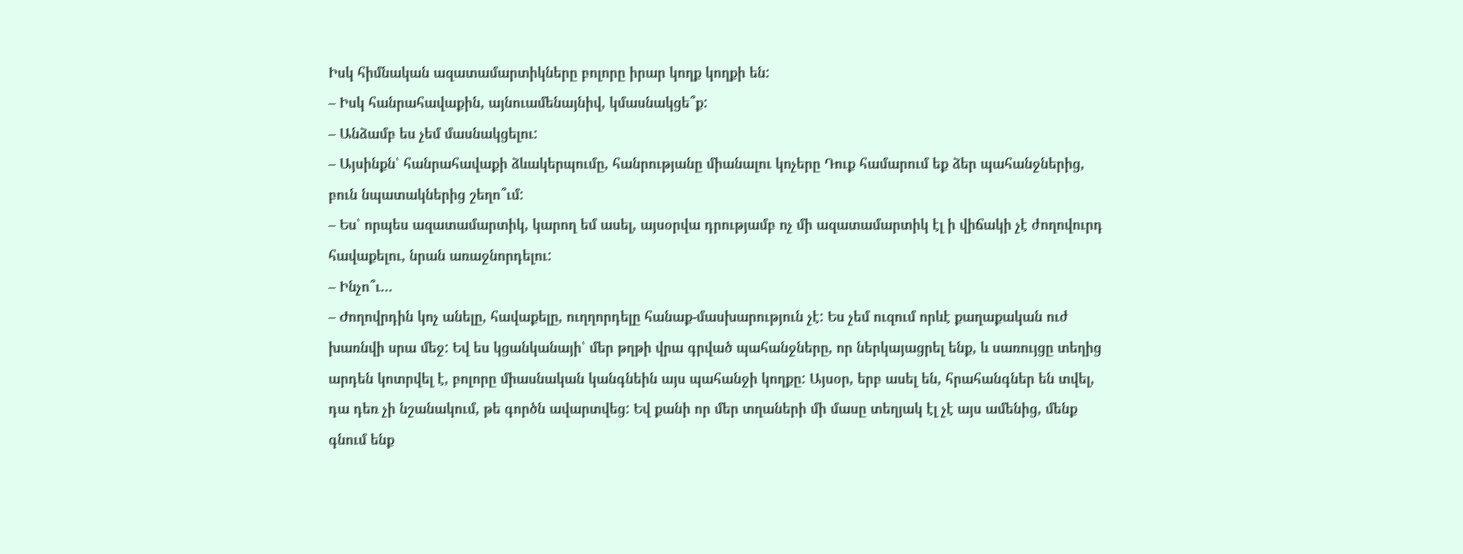Իսկ հիմնական ազատամարտիկները բոլորը իրար կողք կողքի են:
– Իսկ հանրահավաքին, այնուամենայնիվ, կմասնակցե՞ք:
– Անձամբ ես չեմ մասնակցելու:
– Այսինքն՝ հանրահավաքի ձևակերպումը, հանրությանը միանալու կոչերը Դուք համարում եք ձեր պահանջներից, բուն նպատակներից շեղո՞ւմ:
– Ես՝ որպես ազատամարտիկ, կարող եմ ասել, այսօրվա դրությամբ ոչ մի ազատամարտիկ էլ ի վիճակի չէ ժողովուրդ հավաքելու, նրան առաջնորդելու:
– Ինչո՞ւ…
– Ժողովրդին կոչ անելը, հավաքելը, ուղղորդելը հանաք-մասխարություն չէ: Ես չեմ ուզում որևէ քաղաքական ուժ խառնվի սրա մեջ: Եվ ես կցանկանայի՝ մեր թղթի վրա գրված պահանջները, որ ներկայացրել ենք, և սառույցը տեղից արդեն կոտրվել է, բոլորը միասնական կանգնեին այս պահանջի կողքը: Այսօր, երբ ասել են, հրահանգներ են տվել, դա դեռ չի նշանակում, թե գործն ավարտվեց: Եվ քանի որ մեր տղաների մի մասը տեղյակ էլ չէ այս ամենից, մենք գնում ենք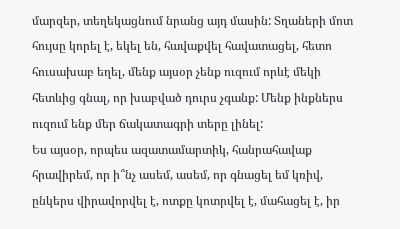մարզեր, տեղեկացնում նրանց այդ մասին: Տղաների մոտ հույսը կորել է, եկել են, հավաքվել հավատացել, հետո հուսախաբ եղել, մենք այսօր չենք ուզում որևէ մեկի հետևից գնալ, որ խաբված դուրս չգանք: Մենք ինքներս ուզում ենք մեր ճակատագրի տերը լինել:
Ես այսօր, որպես ազատամարտիկ, հանրահավաք հրավիրեմ, որ ի՞նչ ասեմ, ասեմ, որ գնացել եմ կռիվ, ընկերս վիրավորվել է, ոտքը կոտրվել է, մահացել է, իր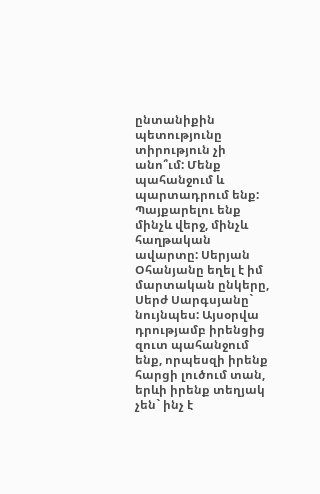ընտանիքին պետությունը տիրություն չի անո՞ւմ: Մենք պահանջում և պարտադրում ենք: Պայքարելու ենք մինչև վերջ, մինչև հաղթական ավարտը: Սերյան Օհանյանը եղել է իմ մարտական ընկերը, Սերժ Սարգսյանը` նույնպես: Այսօրվա դրությամբ իրենցից զուտ պահանջում ենք, որպեսզի իրենք հարցի լուծում տան, երևի իրենք տեղյակ չեն` ինչ է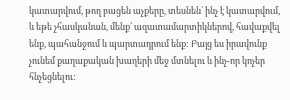կատարվում, թող բացեն աչքերը, տեսնեն` ինչ է կատարվում, և եթե չհասկանան, մենք՝ ազատամարտիկներով, հավաքվել ենք, պահանջում և պարտադրում ենք: Բայց ես իրավունք չունեմ քաղաքական խաղերի մեջ մտնելու և ինչ-որ կոչեր հնչեցնելու: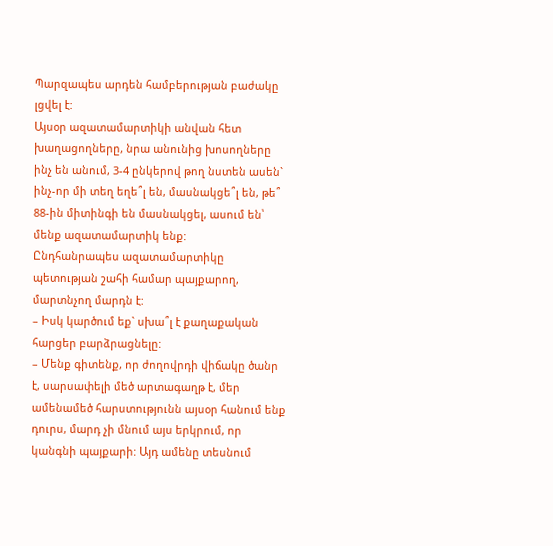Պարզապես արդեն համբերության բաժակը լցվել է:
Այսօր ազատամարտիկի անվան հետ խաղացողները, նրա անունից խոսողները ինչ են անում, 3-4 ընկերով թող նստեն ասեն` ինչ-որ մի տեղ եղե՞լ են, մասնակցե՞լ են, թե՞ 88-ին միտինգի են մասնակցել, ասում են՝ մենք ազատամարտիկ ենք:
Ընդհանրապես ազատամարտիկը պետության շահի համար պայքարող, մարտնչող մարդն է:
– Իսկ կարծում եք` սխա՞լ է քաղաքական հարցեր բարձրացնելը:
– Մենք գիտենք, որ ժողովրդի վիճակը ծանր է, սարսափելի մեծ արտագաղթ է, մեր ամենամեծ հարստությունն այսօր հանում ենք դուրս, մարդ չի մնում այս երկրում, որ կանգնի պայքարի: Այդ ամենը տեսնում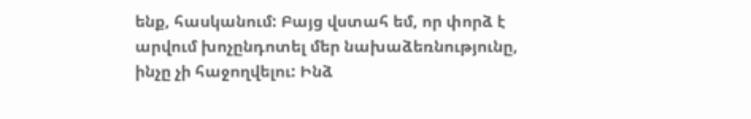ենք, հասկանում: Բայց վստահ եմ, որ փորձ է արվում խոչընդոտել մեր նախաձեռնությունը, ինչը չի հաջողվելու: Ինձ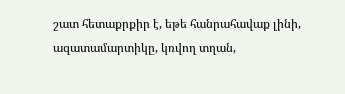շատ հետաքրքիր է, եթե հանրահավաք լինի, ազատամարտիկը, կռվող տղան,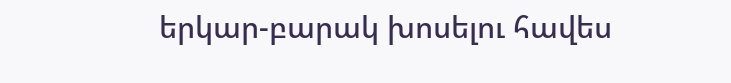երկար-բարակ խոսելու հավես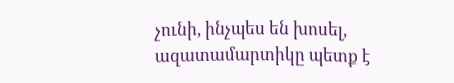չունի, ինչպես են խոսել, ազատամարտիկը պետք է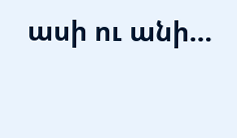ասի ու անի…